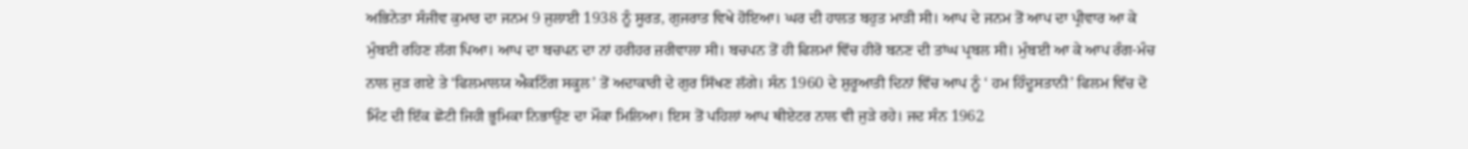ਅਭਿਨੇਤਾ ਸੰਜੀਵ ਕੁਮਾਰ ਦਾ ਜਨਮ 9 ਜੁਲਾਈ 1938 ਨੂੰ ਸੂਰਤ, ਗੁਜਰਾਤ ਵਿਖੇ ਹੋਇਆ। ਘਰ ਦੀ ਹਾਲਤ ਬਹੁਤ ਮਾੜੀ ਸੀ। ਆਪ ਦੇ ਜਨਮ ਤੋਂ ਆਪ ਦਾ ਪ੍ਰੀਵਾਰ ਆ ਕੇ ਮੁੰਬਈ ਰਹਿਣ ਲੱਗ ਪਿਆ। ਆਪ ਦਾ ਬਚਪਨ ਦਾ ਨਾਂ ਹਰੀਹਰ ਜ਼ਰੀਵਾਲਾ ਸੀ। ਬਚਪਨ ਤੋਂ ਹੀ ਫਿਲਮਾਂ ਵਿੱਚ ਹੀਰੋ ਬਨਣ ਦੀ ਤਾਂਘ ਪ੍ਰਬਲ ਸੀ। ਮੁੰਬਈ ਆ ਕੇ ਆਪ ਰੰਗ-ਮੰਚ ਨਾਲ ਜੁੜ ਗਏ ਤੇ ‘ਫਿਲਮਾਲਯ ਐਕਟਿੰਗ ਸਕੂਲ’ ਤੋਂ ਅਦਾਕਾਰੀ ਦੇ ਗੁਰ ਸਿੱਖਣ ਲੱਗੇ। ਸੰਨ 1960 ਦੇ ਸ਼ੁਰੂਆਤੀ ਦਿਨਾਂ ਵਿੱਚ ਆਪ ਨੂੰ ‘ ਹਮ ਹਿੰਦੂਸਤਾਨੀ’ ਫਿਲਮ ਵਿੱਚ ਦੋ ਮਿੰਟ ਦੀ ਇੱਕ ਛੋਟੀ ਜਿਹੀ ਭੂਮਿਕਾ ਨਿਭਾਉਣ ਦਾ ਮੌਕਾ ਮਿਲਿਆ। ਇਸ ਤੋਂ ਪਹਿਲਾਂ ਆਪ ਥੀਏਟਰ ਨਾਲ ਵੀ ਜੁੜੇ ਰਹੇ। ਜਦ ਸੰਨ 1962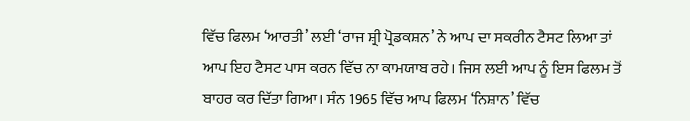ਵਿੱਚ ਫਿਲਮ ‘ਆਰਤੀ’ ਲਈ ‘ਰਾਜ ਸ਼੍ਰੀ ਪ੍ਰੋਡਕਸ਼ਨ’ ਨੇ ਆਪ ਦਾ ਸਕਰੀਨ ਟੈਸਟ ਲਿਆ ਤਾਂ ਆਪ ਇਹ ਟੈਸਟ ਪਾਸ ਕਰਨ ਵਿੱਚ ਨਾ ਕਾਮਯਾਬ ਰਹੇ। ਜਿਸ ਲਈ ਆਪ ਨੂੰ ਇਸ ਫਿਲਮ ਤੋਂ ਬਾਹਰ ਕਰ ਦਿੱਤਾ ਗਿਆ। ਸੰਨ 1965 ਵਿੱਚ ਆਪ ਫਿਲਮ ‘ਨਿਸ਼ਾਨ’ ਵਿੱਚ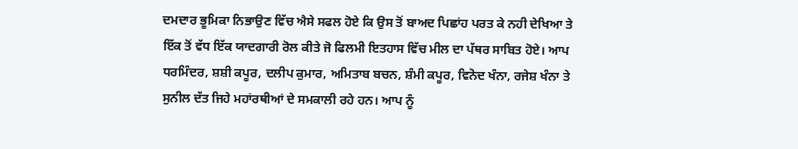ਦਮਦਾਰ ਭੂਮਿਕਾ ਨਿਭਾਉਣ ਵਿੱਚ ਐਸੇ ਸਫਲ ਹੋਏ ਕਿ ਉਸ ਤੋਂ ਬਾਅਦ ਪਿਛਾਂਹ ਪਰਤ ਕੇ ਨਹੀ ਦੇਖਿਆ ਤੇ ਇੱਕ ਤੋਂ ਵੱਧ ਇੱਕ ਯਾਦਗਾਰੀ ਰੋਲ ਕੀਤੇ ਜੋ ਫਿਲਮੀ ਇਤਹਾਸ ਵਿੱਚ ਮੀਲ ਦਾ ਪੱਥਰ ਸਾਬਿਤ ਹੋਏ। ਆਪ ਧਰਮਿੰਦਰ, ਸ਼ਸ਼ੀ ਕਪੂਰ, ਦਲੀਪ ਕੁਮਾਰ, ਅਮਿਤਾਬ ਬਚਨ, ਸ਼ੰਮੀ ਕਪੂਰ, ਵਿਨੋਦ ਖੰਨਾ, ਰਜੇਸ਼ ਖੰਨਾ ਤੇ ਸੁਨੀਲ ਦੱਤ ਜਿਹੇ ਮਹਾਂਰਥੀਆਂ ਦੇ ਸਮਕਾਲੀ ਰਹੇ ਹਨ। ਆਪ ਨੂੰ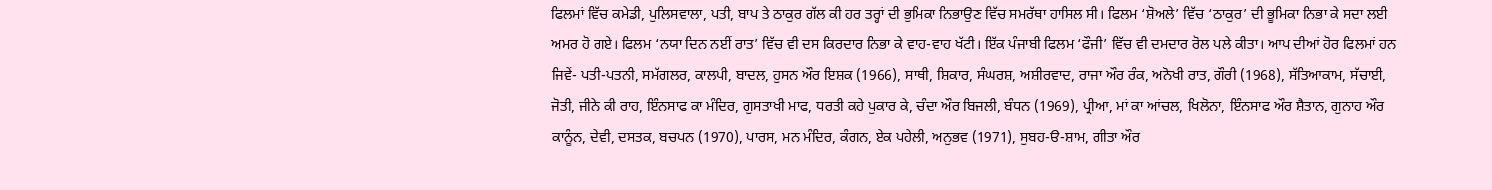ਫਿਲਮਾਂ ਵਿੱਚ ਕਮੇਡੀ, ਪੁਲਿਸਵਾਲਾ, ਪਤੀ, ਬਾਪ ਤੇ ਠਾਕੁਰ ਗੱਲ ਕੀ ਹਰ ਤਰ੍ਹਾਂ ਦੀ ਭੁਮਿਕਾ ਨਿਭਾਉਣ ਵਿੱਚ ਸਮਰੱਥਾ ਹਾਸਿਲ ਸੀ। ਫਿਲਮ ‘ਸ਼ੋਅਲੇ’ ਵਿੱਚ ‘ਠਾਕੁਰ’ ਦੀ ਭੂਮਿਕਾ ਨਿਭਾ ਕੇ ਸਦਾ ਲਈ ਅਮਰ ਹੋ ਗਏ। ਫਿਲਮ ‘ਨਯਾ ਦਿਨ ਨਈਂ ਰਾਤ’ ਵਿੱਚ ਵੀ ਦਸ ਕਿਰਦਾਰ ਨਿਭਾ ਕੇ ਵਾਹ-ਵਾਹ ਖੱਟੀ। ਇੱਕ ਪੰਜਾਬੀ ਫਿਲਮ ‘ਫੌਜੀ’ ਵਿੱਚ ਵੀ ਦਮਦਾਰ ਰੋਲ ਪਲੇ ਕੀਤਾ। ਆਪ ਦੀਆਂ ਹੋਰ ਫਿਲਮਾਂ ਹਨ ਜਿਵੇਂ- ਪਤੀ-ਪਤਨੀ, ਸਮੱਗਲਰ, ਕਾਲਪੀ, ਬਾਦਲ, ਹੁਸਨ ਔਰ ਇਸ਼ਕ (1966), ਸਾਥੀ, ਸ਼ਿਕਾਰ, ਸੰਘਰਸ਼, ਅਸ਼ੀਰਵਾਦ, ਰਾਜਾ ਔਰ ਰੰਕ, ਅਨੋਖੀ ਰਾਤ, ਗੌਰੀ (1968), ਸੱਤਿਆਕਾਮ, ਸੱਚਾਈ, ਜੋਤੀ, ਜੀਨੇ ਕੀ ਰਾਹ, ਇੰਨਸਾਫ ਕਾ ਮੰਦਿਰ, ਗੁਸਤਾਖੀ ਮਾਫ, ਧਰਤੀ ਕਹੇ ਪੁਕਾਰ ਕੇ, ਚੰਦਾ ਔਰ ਬਿਜਲੀ, ਬੰਧਨ (1969), ਪ੍ਰੀਆ, ਮਾਂ ਕਾ ਆਂਚਲ, ਖਿਲੋਨਾ, ਇੰਨਸਾਫ ਔਰ ਸ਼ੈਤਾਨ, ਗੁਨਾਹ ਔਰ ਕਾਨੂੰਨ, ਦੇਵੀ, ਦਸਤਕ, ਬਚਪਨ (1970), ਪਾਰਸ, ਮਨ ਮੰਦਿਰ, ਕੰਗਨ, ਏਕ ਪਹੇਲੀ, ਅਨੁਭਵ (1971), ਸੁਬਹ-ੳ-ਸ਼ਾਮ, ਗੀਤਾ ਔਰ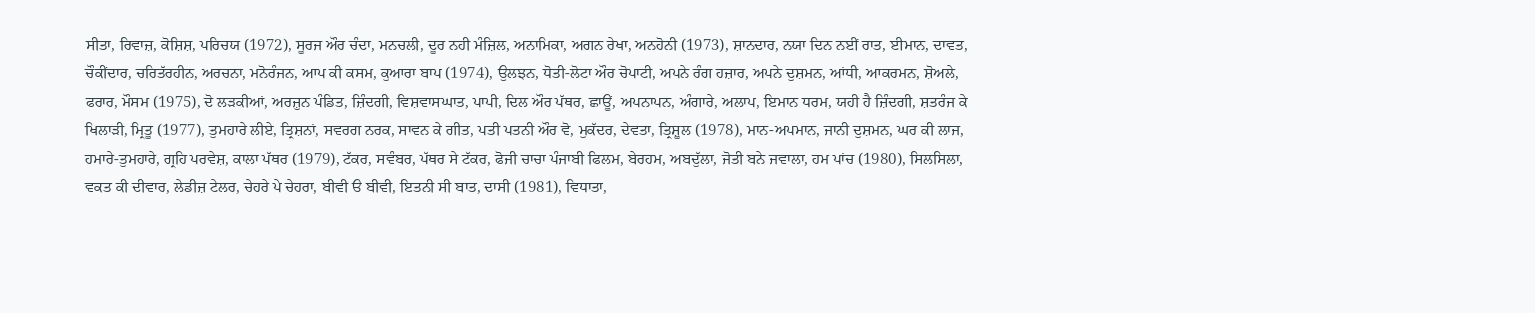ਸੀਤਾ, ਰਿਵਾਜ਼, ਕੋਸ਼ਿਸ਼, ਪਰਿਚਯ (1972), ਸੂਰਜ ਔਰ ਚੰਦਾ, ਮਨਚਲੀ, ਦੂਰ ਨਹੀ ਮੰਜ਼ਿਲ, ਅਨਾਮਿਕਾ, ਅਗਨ ਰੇਖਾ, ਅਨਹੋਨੀ (1973), ਸ਼ਾਨਦਾਰ, ਨਯਾ ਦਿਨ ਨਈਂ ਰਾਤ, ਈਮਾਨ, ਦਾਵਤ, ਚੌਕੀਂਦਾਰ, ਚਰਿਤੱਰਹੀਨ, ਅਰਚਨਾ, ਮਨੋਰੰਜਨ, ਆਪ ਕੀ ਕਸਮ, ਕੁਆਰਾ ਬਾਪ (1974), ਉਲਝਨ, ਧੋਤੀ-ਲੋਟਾ ਔਰ ਚੋਪਾਟੀ, ਅਪਨੇ ਰੰਗ ਹਜ਼ਾਰ, ਅਪਨੇ ਦੁਸ਼ਮਨ, ਆਂਧੀ, ਆਕਰਮਨ, ਸ਼ੋਅਲੇ, ਫਰਾਰ, ਮੌਸਮ (1975), ਦੋ ਲੜਕੀਆਂ, ਅਰਜ਼ੁਨ ਪੰਡਿਤ, ਜ਼ਿੰਦਗੀ, ਵਿਸ਼ਵਾਸਘਾਤ, ਪਾਪੀ, ਦਿਲ ਔਰ ਪੱਥਰ, ਛਾਊਂ, ਅਪਨਾਪਨ, ਅੰਗਾਰੇ, ਅਲਾਪ, ਇਮਾਨ ਧਰਮ, ਯਹੀ ਹੈ ਜ਼ਿੰਦਗੀ, ਸ਼ਤਰੰਜ ਕੇ ਖਿਲਾੜੀ, ਮ੍ਰਿਤੂ (1977), ਤੁਮਹਾਰੇ ਲੀਏ, ਤ੍ਰਿਸ਼ਨਾਂ, ਸਵਰਗ ਨਰਕ, ਸਾਵਨ ਕੇ ਗੀਤ, ਪਤੀ ਪਤਨੀ ਔਰ ਵੋ, ਮੁਕੱਦਰ, ਦੇਵਤਾ, ਤ੍ਰਿਸ਼ੂਲ (1978), ਮਾਨ-ਅਪਮਾਨ, ਜਾਨੀ ਦੁਸ਼ਮਨ, ਘਰ ਕੀ ਲਾਜ, ਹਮਾਰੇ-ਤੁਮਹਾਰੇ, ਗ੍ਰਹਿ ਪਰਵੇਸ਼, ਕਾਲਾ ਪੱਥਰ (1979), ਟੱਕਰ, ਸਵੰਬਰ, ਪੱਥਰ ਸੇ ਟੱਕਰ, ਫੋਜੀ ਚਾਚਾ ਪੰਜਾਬੀ ਫਿਲਮ, ਬੇਰਹਮ, ਅਬਦੁੱਲਾ, ਜੋਤੀ ਬਨੇ ਜਵਾਲਾ, ਹਮ ਪਾਂਚ (1980), ਸਿਲਸਿਲਾ, ਵਕਤ ਕੀ ਦੀਵਾਰ, ਲੇਡੀਜ਼ ਟੇਲਰ, ਚੇਹਰੇ ਪੇ ਚੇਹਰਾ, ਬੀਵੀ ੳ ਬੀਵੀ, ਇਤਨੀ ਸੀ ਬਾਤ, ਦਾਸੀ (1981), ਵਿਧਾਤਾ,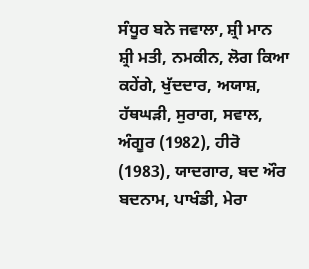ਸੰਧੂਰ ਬਨੇ ਜਵਾਲਾ, ਸ਼੍ਰੀ ਮਾਨ ਸ਼੍ਰੀ ਮਤੀ, ਨਮਕੀਨ, ਲੋਗ ਕਿਆ ਕਹੇਂਗੇ, ਖੁੱਦਦਾਰ, ਅਯਾਸ਼, ਹੱਥਘੜੀ, ਸੁਰਾਗ, ਸਵਾਲ, ਅੰਗੂਰ (1982), ਹੀਰੋ (1983), ਯਾਦਗਾਰ, ਬਦ ਔਰ ਬਦਨਾਮ, ਪਾਖੰਡੀ, ਮੇਰਾ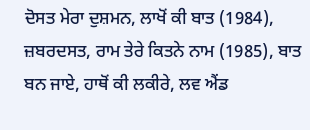ਦੋਸਤ ਮੇਰਾ ਦੁਸ਼ਮਨ, ਲਾਖੋਂ ਕੀ ਬਾਤ (1984), ਜ਼ਬਰਦਸਤ, ਰਾਮ ਤੇਰੇ ਕਿਤਨੇ ਨਾਮ (1985), ਬਾਤ ਬਨ ਜਾਏ, ਹਾਥੋਂ ਕੀ ਲਕੀਰੇ, ਲਵ ਐਂਡ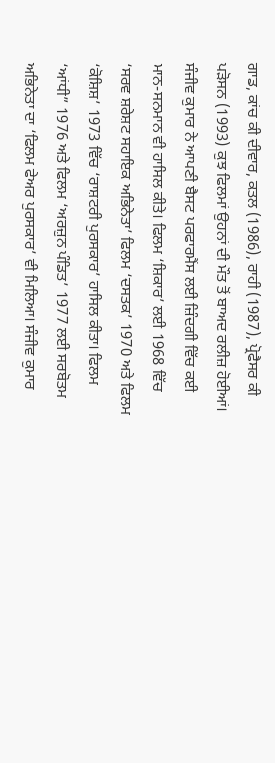ਗਾਡ, ਕਾਂਚ ਕੀ ਦੀਵਾਰ, ਕਤਲ (1986), ਰਾਹੀ (1987), ਪ੍ਰੋਫੈਸਰ ਕੀ ਪੜੋਸਨ (1993) ਕੁਝ ਫਿਲਮਾਂ ਉਹਨਾਂ ਦੀ ਮੌਤ ਤੋਂ ਬਾਅਦ ਰਲੀਜ਼ ਹੋਈਆਂ। ਸੰਜੀਵ ਕੁਮਾਰ ਨੇ ਆਪਣੀ ਬੈਸਟ ਪਰਫਾਰਮੈਂਸ ਲਈ ਜ਼ਿੰਦਗੀ ਵਿੱਚ ਕਈ ਮਾਨ-ਸਨਮਾਨ ਵੀ ਹਾਸਿਲ ਕੀਤੇ। ਫਿਲਮ ‘ਸ਼ਿਕਾਰ’ ਲਈ 1968 ਵਿੱਚ ‘ਸਰਵ ਸ਼ਰੇਸ਼ਟ ਸਹਾਇਕ ਅਭਿਨੇਤਾ’ ਫਿਲਮ ‘ਦਸਤਕ’ 1970 ਅਤੇ ਫਿਲਮ ‘ਕੋਸ਼ਿਸ਼’ 1973 ਵਿੱਚ ‘ਰਾਸ਼ਟਰੀ ਪੁਰਸਕਾਰ’ ਹਾਸਿਲ ਕੀਤਾ। ਫਿਲਮ ‘ਆਂਧੀ” 1976 ਅਤੇ ਫਿਲਮ ‘ਅਰਜ਼ੁਨ ਪੰਡਿਤ’ 1977 ਲਈ ਸਰਬੋਤਮ ਅਭਿਨੇਤਾ ਦਾ ‘ਫਿਲਮ ਫੇਅਰ ਪੁਰਸਕਾਰ’ ਵੀ ਮਿਲਿਆ। ਸੰਜੀਵ ਕੁਮਾਰ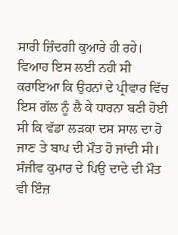ਸਾਰੀ ਜ਼ਿੰਦਗੀ ਕੁਆਰੇ ਹੀ ਰਹੇ। ਵਿਆਹ ਇਸ ਲਈ ਨਹੀ ਸੀ ਕਰਾਇਆ ਕਿ ਉਹਨਾਂ ਦੇ ਪ੍ਰੀਵਾਰ ਵਿੱਚ ਇਸ ਗੱਲ ਨੂੰ ਲੈ ਕੇ ਧਾਰਨਾ ਬਣੀ ਹੋਈ ਸੀ ਕਿ ਵੱਡਾ ਲੜਕਾ ਦਸ ਸਾਲ ਦਾ ਹੋ ਜਾਣ ਤੇ ਬਾਪ ਦੀ ਮੌਤ ਹੋ ਜਾਂਦੀ ਸੀ। ਸੰਜੀਵ ਕੁਮਾਰ ਦੇ ਪਿਉ ਦਾਦੇ ਦੀ ਮੌਤ ਵੀ ਇੰਜ਼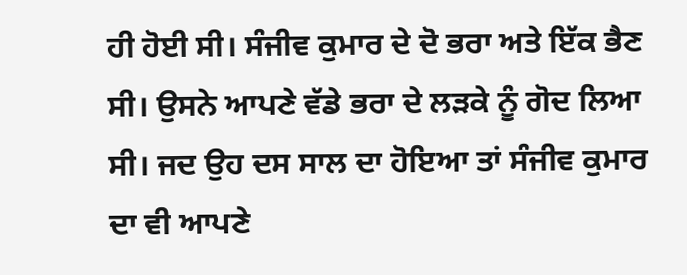ਹੀ ਹੋਈ ਸੀ। ਸੰਜੀਵ ਕੁਮਾਰ ਦੇ ਦੋ ਭਰਾ ਅਤੇ ਇੱਕ ਭੈਣ ਸੀ। ਉਸਨੇ ਆਪਣੇ ਵੱਡੇ ਭਰਾ ਦੇ ਲੜਕੇ ਨੂੰ ਗੋਦ ਲਿਆ ਸੀ। ਜਦ ਉਹ ਦਸ ਸਾਲ ਦਾ ਹੋਇਆ ਤਾਂ ਸੰਜੀਵ ਕੁਮਾਰ ਦਾ ਵੀ ਆਪਣੇ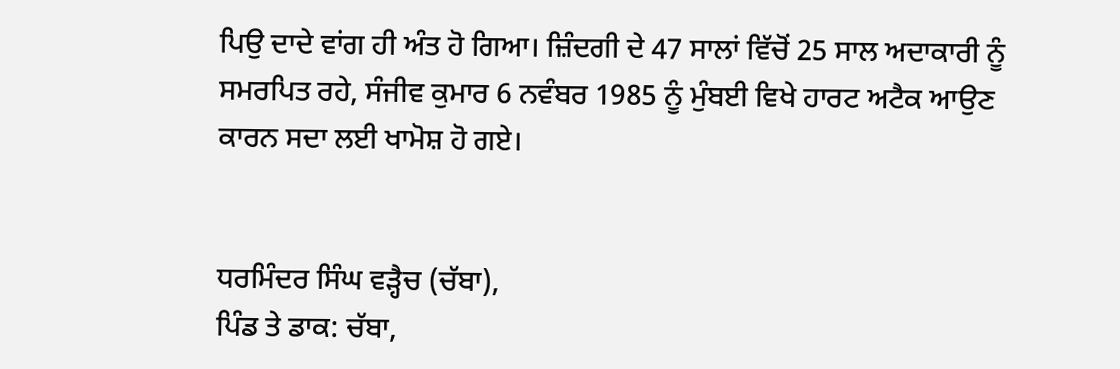ਪਿਉ ਦਾਦੇ ਵਾਂਗ ਹੀ ਅੰਤ ਹੋ ਗਿਆ। ਜ਼ਿੰਦਗੀ ਦੇ 47 ਸਾਲਾਂ ਵਿੱਚੋਂ 25 ਸਾਲ ਅਦਾਕਾਰੀ ਨੂੰ ਸਮਰਪਿਤ ਰਹੇ, ਸੰਜੀਵ ਕੁਮਾਰ 6 ਨਵੰਬਰ 1985 ਨੂੰ ਮੁੰਬਈ ਵਿਖੇ ਹਾਰਟ ਅਟੈਕ ਆਉਣ ਕਾਰਨ ਸਦਾ ਲਈ ਖਾਮੋਸ਼ ਹੋ ਗਏ।


ਧਰਮਿੰਦਰ ਸਿੰਘ ਵੜ੍ਹੈਚ (ਚੱਬਾ),
ਪਿੰਡ ਤੇ ਡਾਕ: ਚੱਬਾ,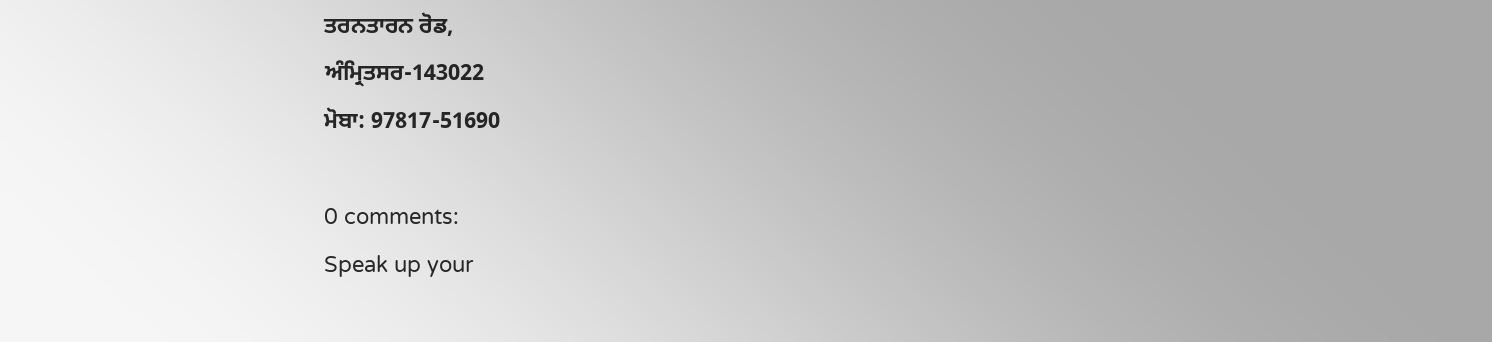ਤਰਨਤਾਰਨ ਰੋਡ,
ਅੰਮ੍ਰਿਤਸਰ-143022
ਮੋਬਾ: 97817-51690

0 comments:
Speak up your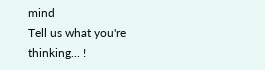mind
Tell us what you're thinking... !